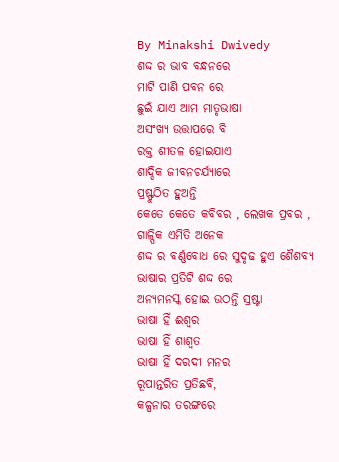By Minakshi Dwivedy
ଶଦ୍ଦ ର ଭାବ ବନ୍ଧନରେ
ମାଟି ପାଣି ପବନ ରେ
ଛୁଇଁ ଯାଏ ଆମ ମାତୃଭାଷା
ଅସଂଖ୍ୟ ଉତ୍ତାପରେ ବି
ରକ୍ତ ଶୀତଳ ହୋଇଯାଏ
ଶାଦ୍ଦିକ ଜୀବନଚର୍ଯ୍ୟାରେ
ପ୍ରଷ୍ଫୁଠିତ ହୁଅନ୍ତି
କେତେ କେତେ କବିବର , ଲେଖକ ପ୍ରବର ,
ଗାଳ୍ପିକ ଏମିତି ଅନେକ
ଶଦ୍ଦ ର ବର୍ଣ୍ଣବୋଧ ରେ ସୁଦୃଢ ହୁଏ ଶୈଶବ୍ୟ
ଭାଷାର ପ୍ରତିଟି ଶଦ୍ଦ ରେ
ଅନ୍ୟମନସ୍କ ହୋଇ ଉଠନ୍ତି ସ୍ରଷ୍ଟା
ଭାଷା ହିଁ ଈଶ୍ବର
ଭାଷା ହିଁ ଶାଶ୍ବତ
ଭାଷା ହିଁ ଦରଦୀ ମନର
ରୂପାନ୍ତରିତ ପ୍ରତିଛବି,
କଳ୍ପନାର ତରଙ୍ଗରେ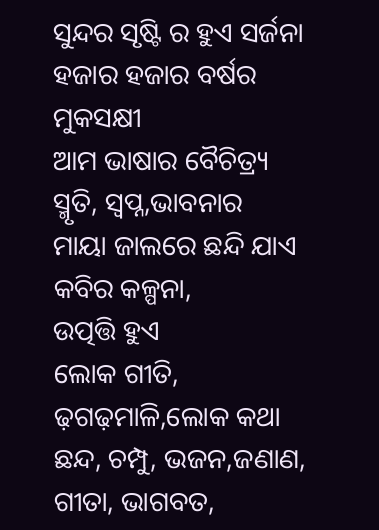ସୁନ୍ଦର ସୃଷ୍ଟି ର ହୁଏ ସର୍ଜନା
ହଜାର ହଜାର ବର୍ଷର ମୁକସକ୍ଷୀ
ଆମ ଭାଷାର ବୈଚିତ୍ର୍ୟ
ସ୍ମୃତି, ସ୍ବପ୍ନ,ଭାବନାର
ମାୟା ଜାଲରେ ଛନ୍ଦି ଯାଏ କବିର କଳ୍ପନା,
ଉତ୍ପତ୍ତି ହୁଏ
ଲୋକ ଗୀତି, ଢ଼ଗଢ଼ମାଳି,ଲୋକ କଥା
ଛନ୍ଦ, ଚମ୍ପୁ, ଭଜନ,ଜଣାଣ,
ଗୀତା, ଭାଗବତ,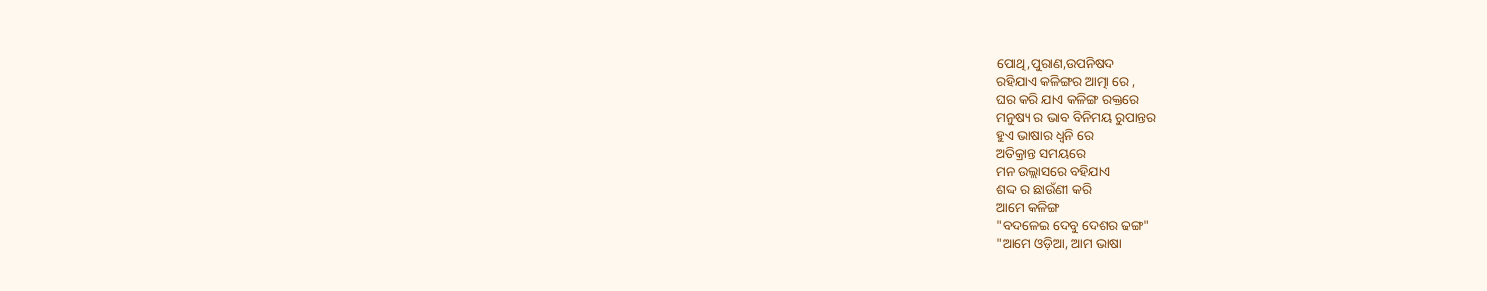ପୋଥି,ପୁରାଣ,ଉପନିଷଦ
ରହିଯାଏ କଳିଙ୍ଗର ଆତ୍ମା ରେ ,
ଘର କରି ଯାଏ କଳିଙ୍ଗ ରକ୍ତରେ
ମନୁଷ୍ୟ ର ଭାବ ବିନିମୟ ରୁପାନ୍ତର
ହୁଏ ଭାଷାର ଧ୍ବନି ରେ
ଅତିକ୍ରାନ୍ତ ସମୟରେ
ମନ ଉଲ୍ଲାସରେ ବହିଯାଏ
ଶଦ୍ଦ ର ଛାଉଁଣୀ କରି
ଆମେ କଳିଙ୍ଗ
"ବଦଳେଇ ଦେବୁ ଦେଶର ଢଙ୍ଗ"
"ଆମେ ଓଡ଼ିଆ, ଆମ ଭାଷା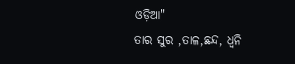ଓଡ଼ିଆ"
ତାର ସୁର ,ତାଳ,ଛନ୍ଦ, ଧ୍ବନି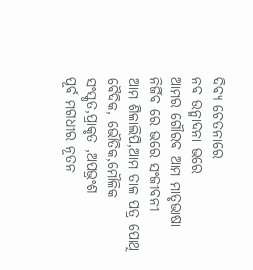ଦିବ୍ୟ ଚେତନାରେ
ନବ ଉନ୍ମାଦନା ଭରେ
ଆମର ଗୌରବ ଆମ ମାତୃଭାଷା
ନିର୍ଜିବ ରେ ଭରେ ସଂଜୀବନୀ
ଆମ ଶିଳାଲିପି,ଆମ ତାଳ ପତ୍ର ପୋଥି
ବୈଦିକ, ଭୌତିକ,ମୌଳିକ
ସଂସ୍କୃତ,ପ୍ରାକୃତ ,ଅପଭ୍ରଂଶ
ପୂର୍ବ ମଗଧୀର ନୂତନ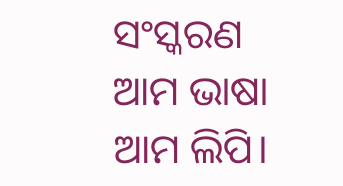ସଂସ୍କରଣ
ଆମ ଭାଷା ଆମ ଲିପି।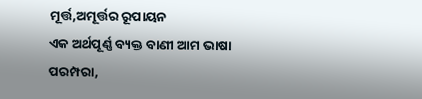ମୂର୍ତ୍ତ,ଅମୂର୍ତ୍ତର ରୂପାୟନ
ଏକ ଅର୍ଥପୂର୍ଣ୍ଣ ବ୍ୟକ୍ତ ବାଣୀ ଆମ ଭାଷା
ପରମ୍ପରା,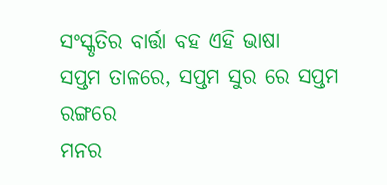ସଂସ୍କୃତିର ବାର୍ତ୍ତା ବହ ଏହି ଭାଷା
ସପ୍ତମ ତାଳରେ, ସପ୍ତମ ସୁର ରେ ସପ୍ତମ ରଙ୍ଗରେ
ମନର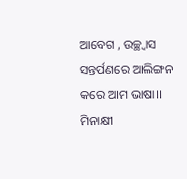ଆବେଗ , ଉଚ୍ଛ୍ୱାସ
ସନ୍ତର୍ପଣରେ ଆଲିଙ୍ଗନ କରେ ଆମ ଭାଷା।।
ମିନାକ୍ଷୀ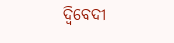ଦ୍ବିବେଦୀ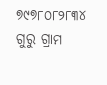୭୯୭୮୦୮୨୮୩୪
ଗୁରୁ ଗ୍ରାମ